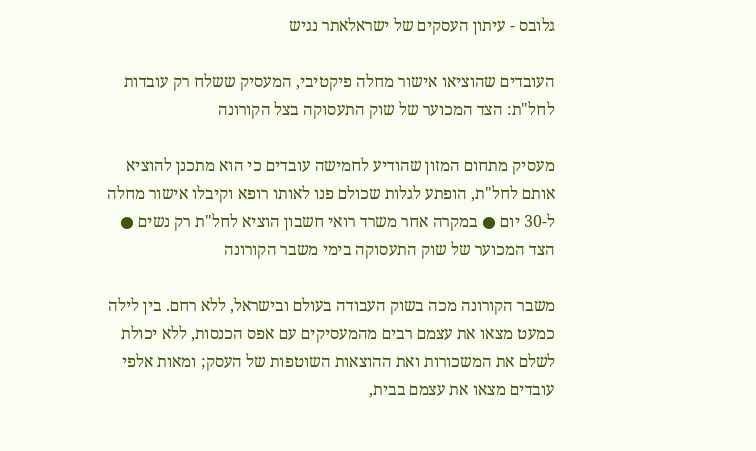גלובס - עיתון העסקים של ישראלאתר נגיש

העובדים שהוציאו אישור מחלה פיקטיבי, המעסיק ששלח רק עובדות לחל"ת: הצד המכוער של שוק התעסוקה בצל הקורונה

מעסיק מתחום המזון שהודיע לחמישה עובדים כי הוא מתכנן להוציא אותם לחל"ת, הופתע לגלות שכולם פנו לאותו רופא וקיבלו אישור מחלה ל-30 יום ● במקרה אחר משרד רואי חשבון הוציא לחל"ת רק נשים ● הצד המכוער של שוק התעסוקה בימי משבר הקורונה

משבר הקורונה מכה בשוק העבודה בעולם ובישראל, ללא רחם. בין לילה כמעט מצאו את עצמם רבים מהמעסיקים עם אפס הכנסות, ללא יכולת לשלם את המשכורות ואת ההוצאות השוטפות של העסק; ומאות אלפי עובדים מצאו את עצמם בבית,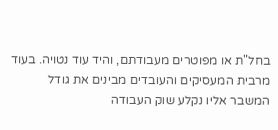בחל"ת או מפוטרים מעבודתם, והיד עוד נטויה. בעוד מרבית המעסיקים והעובדים מבינים את גודל המשבר אליו נקלע שוק העבודה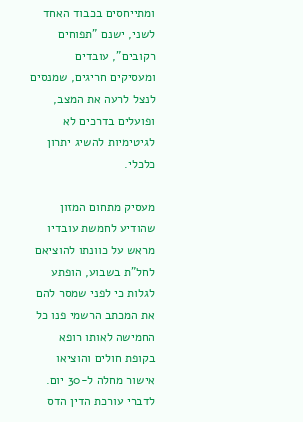ומתייחסים בכבוד האחד לשני, ישנם "תפוחים רקובים", עובדים ומעסיקים חריגים, שמנסים לנצל לרעה את המצב, ופועלים בדרכים לא לגיטימיות להשיג יתרון כלכלי.

מעסיק מתחום המזון שהודיע לחמשת עובדיו מראש על כוונתו להוציאם לחל"ת בשבוע, הופתע לגלות כי לפני שמסר להם את המכתב הרשמי פנו כל החמישה לאותו רופא בקופת חולים והוציאו אישור מחלה ל-30 יום. לדברי עורכת הדין הדס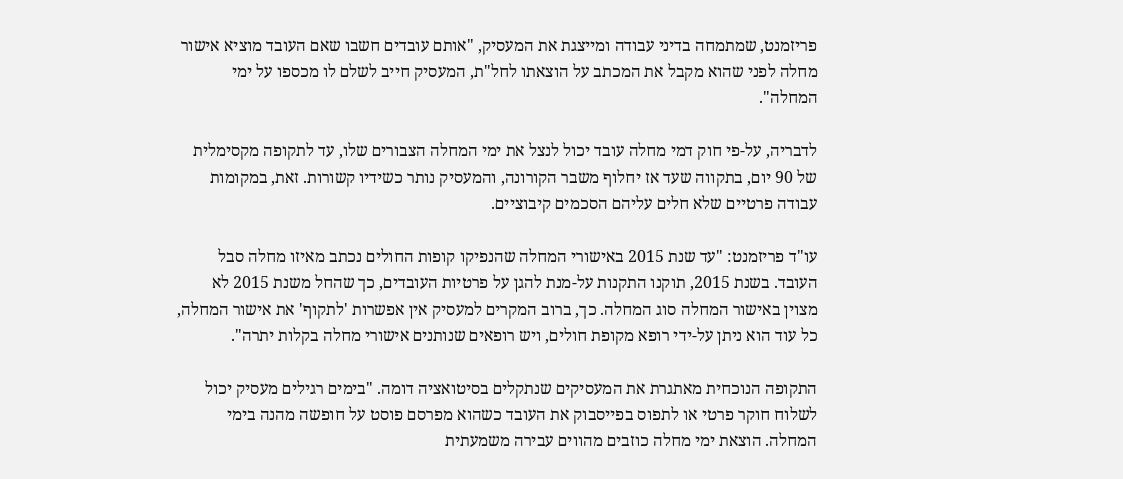פריזמנט, שמתמחה בדיני עבודה ומייצגת את המעסיק, "אותם עובדים חשבו שאם העובד מוציא אישור מחלה לפני שהוא מקבל את המכתב על הוצאתו לחל"ת, המעסיק חייב לשלם לו מכספו על ימי המחלה".

לדבריה, על-פי חוק דמי מחלה עובד יכול לנצל את ימי המחלה הצבורים שלו, עד לתקופה מקסימלית של 90 יום, בתקווה שעד אז יחלוף משבר הקורונה, והמעסיק נותר כשידיו קשורות. זאת, במקומות עבודה פרטיים שלא חלים עליהם הסכמים קיבוציים.

עו"ד פריזמנט: "עד שנת 2015 באישורי המחלה שהנפיקו קופות החולים נכתב מאיזו מחלה סבל העובד. בשנת 2015, תוקנו התקנות על-מנת להגן על פרטיות העובדים, כך שהחל משנת 2015 לא מצוין באישור המחלה סוג המחלה. כך, ברוב המקרים למעסיק אין אפשרות 'לתקוף' את אישור המחלה, כל עוד הוא ניתן על-ידי רופא מקופת חולים, ויש רופאים שנותנים אישורי מחלה בקלות יתרה".

התקופה הנוכחית מאתגרת את המעסיקים שנתקלים בסיטואציה דומה. "בימים רגילים מעסיק יכול לשלוח חוקר פרטי או לתפוס בפייסבוק את העובד כשהוא מפרסם פוסט על חופשה מהנה בימי המחלה. הוצאת ימי מחלה כוזבים מהווים עבירה משמעתית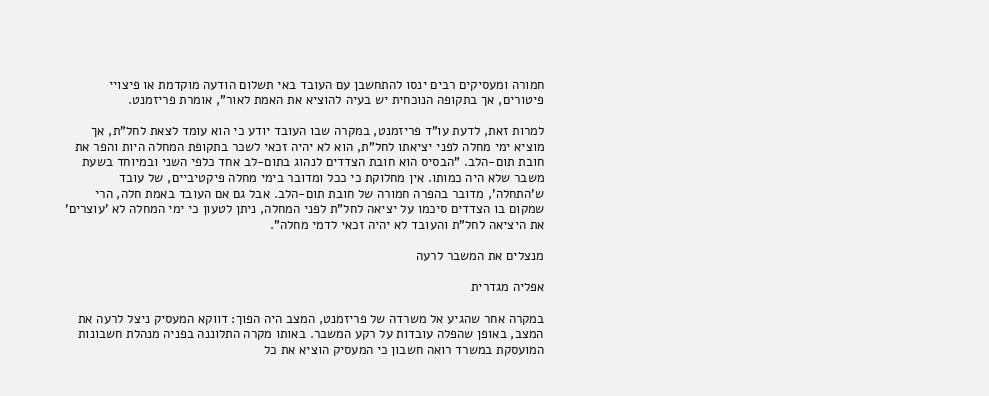חמורה ומעסיקים רבים ינסו להתחשבן עם העובד באי תשלום הודעה מוקדמת או פיצויי פיטורים, אך בתקופה הנוכחית יש בעיה להוציא את האמת לאור", אומרת פריזמנט.

למרות זאת, לדעת עו"ד פריזמנט, במקרה שבו העובד יודע כי הוא עומד לצאת לחל"ת, אך מוציא ימי מחלה לפני יציאתו לחל"ת, הוא לא יהיה זכאי לשכר בתקופת המחלה היות והפר את חובת תום-הלב. "הבסיס הוא חובת הצדדים לנהוג בתום-לב אחד כלפי השני ובמיוחד בשעת משבר שלא היה כמותו. אין מחלוקת כי ככל ומדובר בימי מחלה פיקטיביים, של עובד ש'התחלה', מדובר בהפרה חמורה של חובת תום-הלב. אבל גם אם העובד באמת חלה, הרי שמקום בו הצדדים סיכמו על יציאה לחל"ת לפני המחלה, ניתן לטעון כי ימי המחלה לא 'עוצרים' את היציאה לחל"ת והעובד לא יהיה זכאי לדמי מחלה".

מנצלים את המשבר לרעה

אפליה מגדרית

במקרה אחר שהגיע אל משרדה של פריזמנט, המצב היה הפוך: דווקא המעסיק ניצל לרעה את המצב, באופן שהפלה עובדות על רקע המשבר. באותו מקרה התלוננה בפניה מנהלת חשבונות המועסקת במשרד רואה חשבון כי המעסיק הוציא את כל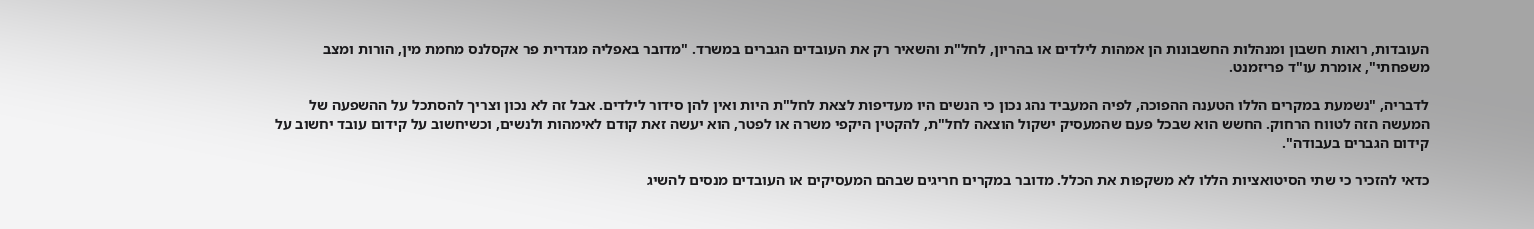העובדות, רואות חשבון ומנהלות החשבונות הן אמהות לילדים או בהריון, לחל"ת והשאיר רק את העובדים הגברים במשרד. "מדובר באפליה מגדרית פר אקסלנס מחמת מין, הורות ומצב משפחתי", אומרת עו"ד פריזמנט.

לדבריה, "נשמעת במקרים הללו הטענה ההפוכה, לפיה המעביד נהג נכון כי הנשים היו מעדיפות לצאת לחל"ת היות ואין להן סידור לילדים. אבל זה לא נכון וצריך להסתכל על ההשפעה של המעשה הזה לטווח הרחוק. החשש הוא שבכל פעם שהמעסיק ישקול הוצאה לחל"ת, להקטין היקפי משרה או לפטר, הוא יעשה זאת קודם לאימהות ולנשים, וכשיחשוב על קידום עובד יחשוב על קידום הגברים בעבודה".

כדאי להזכיר כי שתי הסיטואציות הללו לא משקפות את הכלל. מדובר במקרים חריגים שבהם המעסיקים או העובדים מנסים להשיג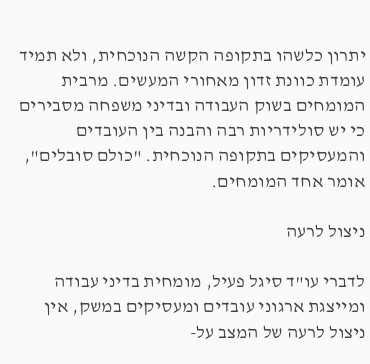יתרון כלשהו בתקופה הקשה הנוכחית, ולא תמיד עומדת כוונת זדון מאחורי המעשים. מרבית המומחים בשוק העבודה ובדיני משפחה מסבירים כי יש סולידריות רבה והבנה בין העובדים והמעסיקים בתקופה הנוכחית. "כולם סובלים", אומר אחד המומחים.

ניצול לרעה

לדברי עו"ד סיגל פעיל, מומחית בדיני עבודה ומייצגת ארגוני עובדים ומעסיקים במשק, אין ניצול לרעה של המצב על-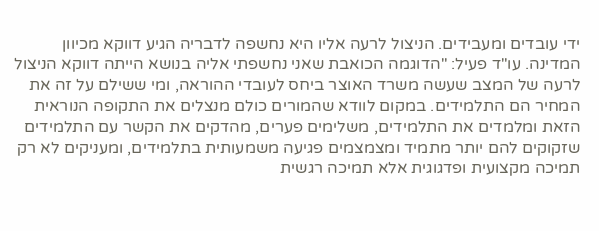ידי עובדים ומעבידים. הניצול לרעה אליו היא נחשפה לדבריה הגיע דווקא מכיוון המדינה. עו"ד פעיל: "הדוגמה הכואבת שאני נחשפתי אליה בנושא הייתה דווקא הניצול לרעה של המצב שעשה משרד האוצר ביחס לעובדי ההוראה, ומי ששילם על זה את המחיר הם התלמידים. במקום לוודא שהמורים כולם מנצלים את התקופה הנוראית הזאת ומלמדים את התלמידים, משלימים פערים, מהדקים את הקשר עם התלמידים שזקוקים להם יותר מתמיד ומצמצמים פגיעה משמעותית בתלמידים, ומעניקים לא רק תמיכה מקצועית ופדגוגית אלא תמיכה רגשית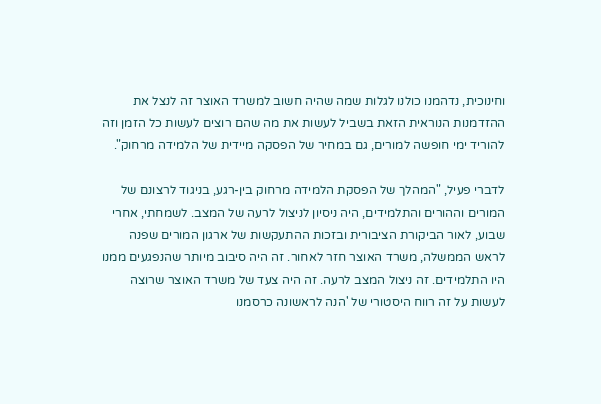וחינוכית, נדהמנו כולנו לגלות שמה שהיה חשוב למשרד האוצר זה לנצל את ההזדמנות הנוראית הזאת בשביל לעשות את מה שהם רוצים לעשות כל הזמן וזה להוריד ימי חופשה למורים, גם במחיר של הפסקה מיידית של הלמידה מרחוק".

לדברי פעיל, "המהלך של הפסקת הלמידה מרחוק בין-רגע, בניגוד לרצונם של המורים וההורים והתלמידים, היה ניסיון לניצול לרעה של המצב. לשמחתי, אחרי שבוע, לאור הביקורת הציבורית ובזכות ההתעקשות של ארגון המורים שפנה לראש הממשלה, משרד האוצר חזר לאחור. זה היה סיבוב מיותר שהנפגעים ממנו היו התלמידים. זה ניצול המצב לרעה. זה היה צעד של משרד האוצר שרוצה לעשות על זה רווח היסטורי של 'הנה לראשונה כרסמנו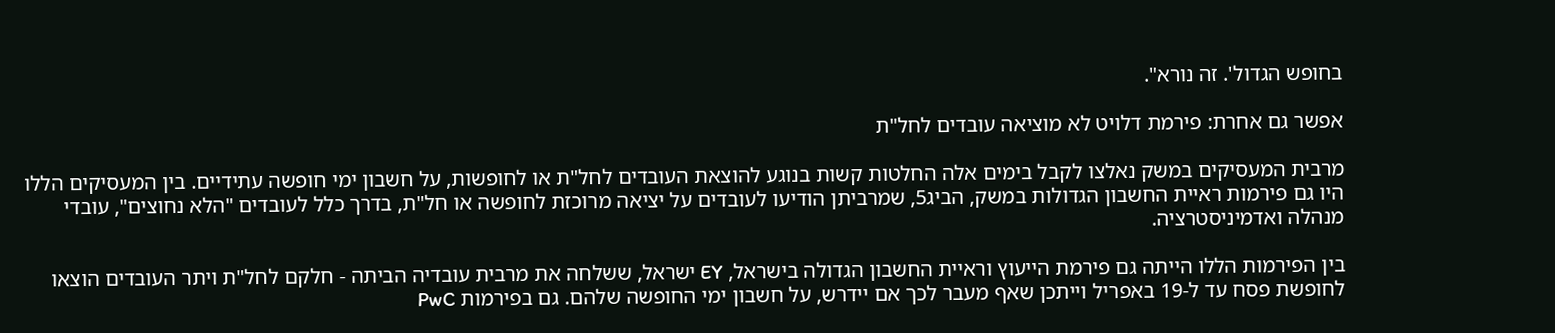בחופש הגדול'. זה נורא".

אפשר גם אחרת: פירמת דלויט לא מוציאה עובדים לחל"ת

מרבית המעסיקים במשק נאלצו לקבל בימים אלה החלטות קשות בנוגע להוצאת העובדים לחל"ת או לחופשות, על חשבון ימי חופשה עתידיים. בין המעסיקים הללו היו גם פירמות ראיית החשבון הגדולות במשק, הביג5, שמרביתן הודיעו לעובדים על יציאה מרוכזת לחופשה או חל"ת, בדרך כלל לעובדים "הלא נחוצים", עובדי מנהלה ואדמיניסטרציה.

בין הפירמות הללו הייתה גם פירמת הייעוץ וראיית החשבון הגדולה בישראל, EY ישראל, ששלחה את מרבית עובדיה הביתה - חלקם לחל"ת ויתר העובדים הוצאו לחופשת פסח עד ל-19 באפריל וייתכן שאף מעבר לכך אם יידרש, על חשבון ימי החופשה שלהם. גם בפירמות PwC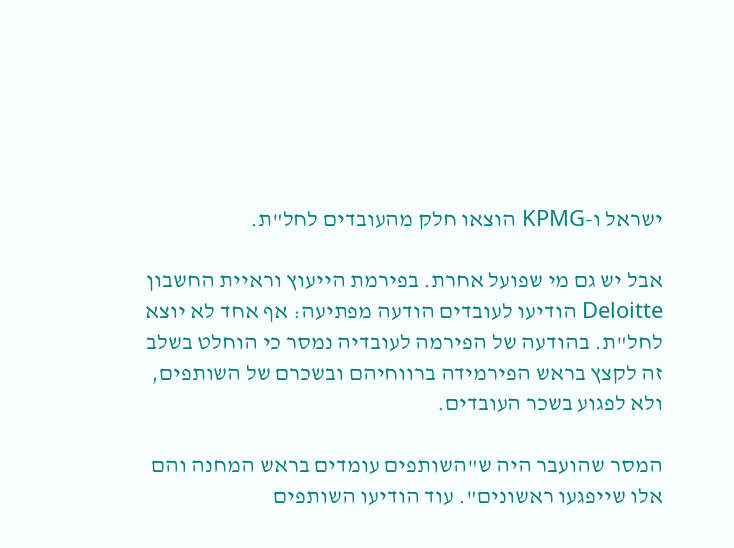ישראל ו-KPMG הוצאו חלק מהעובדים לחל"ת.

אבל יש גם מי שפועל אחרת. בפירמת הייעוץ וראיית החשבון Deloitte הודיעו לעובדים הודעה מפתיעה: אף אחד לא יוצא לחל"ת. בהודעה של הפירמה לעובדיה נמסר כי הוחלט בשלב זה לקצץ בראש הפירמידה ברווחיהם ובשכרם של השותפים, ולא לפגוע בשכר העובדים.

המסר שהועבר היה ש"השותפים עומדים בראש המחנה והם אלו שייפגעו ראשונים". עוד הודיעו השותפים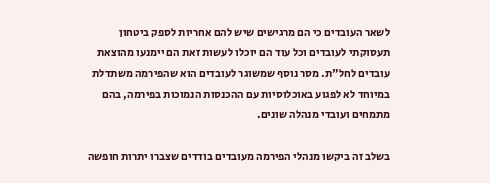לשאר העובדים כי הם מרגישים שיש להם אחריות לספק ביטחון תעסוקתי לעובדים וכל עוד הם יוכלו לעשות זאת הם יימנעו מהוצאת עובדים לחל"ת. מסר נוסף שמשוגר לעובדים הוא שהפירמה משתדלת במיוחד לא לפגוע באוכלוסיות עם ההכנסות הנמוכות בפירמה, בהם מתמחים ועובדי מנהלה שונים.

בשלב זה ביקשו מנהלי הפירמה מעובדים בודדים שצברו יתרות חופשה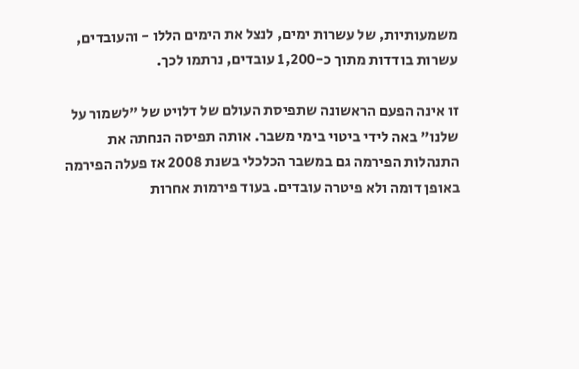משמעותיות, של עשרות ימים, לנצל את הימים הללו - והעובדים, עשרות בודדות מתוך כ-1,200 עובדים, נרתמו לכך.

זו אינה הפעם הראשונה שתפיסת העולם של דלויט של "לשמור על שלנו" באה לידי ביטוי בימי משבר. אותה תפיסה הנחתה את התנהלות הפירמה גם במשבר הכלכלי בשנת 2008 אז פעלה הפירמה באופן דומה ולא פיטרה עובדים. בעוד פירמות אחרות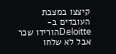קיצצו במצבת העובדים ב- Deloitteהורידו שכר אבל לא שלחו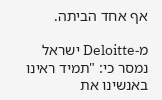אף אחד הביתה.

מ-Deloitte ישראל נמסר כי: "תמיד ראינו באנשינו את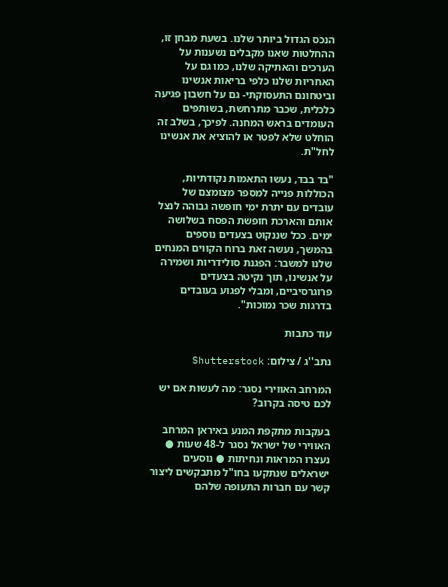הנכס הגדול ביותר שלנו. בשעת מבחן זו, ההחלטות שאנו מקבלים נשענות על הערכים והאתיקה שלנו, כמו גם על האחריות שלנו כלפי בריאות אנשינו וביטחונם התעסוקתי- גם על חשבון פגיעה כלכלית, שכבר מתרחשת, בשותפים העומדים בראש המחנה. לפיכך, בשלב זה הוחלט שלא לפטר או להוציא את אנשינו לחל"ת.

"בד בבד, נעשו התאמות נקודתיות, הכוללות פנייה למספר מצומצם של עובדים עם יתרת ימי חופשה גבוהה לנצל אותם והארכת חופשת הפסח בשלושה ימים. ככל שננקוט בצעדים נוספים בהמשך, נעשה זאת ברוח הקווים המנחים שלנו למשבר: הפגנת סולידריות ושמירה על אנשינו, תוך נקיטה בצעדים פרוגרסיביים, ומבלי לפגוע בעובדים בדרגות שכר נמוכות".

עוד כתבות

נתב''ג / צילום: Shutterstock

המרחב האווירי נסגר: מה לעשות אם יש לכם טיסה בקרוב?

בעקבות מתקפת המנע באיראן המרחב האווירי של ישראל נסגר ל-48 שעות ● נעצרו המראות ונחיתות ● נוסעים ישראלים שנתקעו בחו"ל מתבקשים ליצור קשר עם חברות התעופה שלהם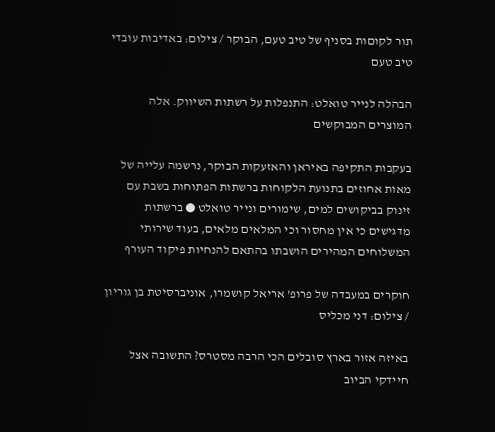תור לקוםות בסניף של טיב טעם, הבוקר / צילום: באדיבות עובדי טיב טעם

הבהלה לנייר טואלט: התנפלות על רשתות השיווק. אלה המוצרים המבוקשים

בעקבות התקיפה באיראן והאזעקות הבוקר, נרשמה עלייה של מאות אחוזים בתנועת הלקוחות ברשתות הפתוחות בשבת עם זינוק בביקושים למים, שימורים ונייר טואלט ● ברשתות מדגישים כי אין מחסור וכי המלאים מלאים, בעוד שירותי המשלוחים המהירים הושבתו בהתאם להנחיות פיקוד העורף

חוקרים במעבדה של פרופ' אריאל קושמרו, אוניברסיטת בן גוריון / צילום: דני מכליס

באיזה אזור בארץ סובלים הכי הרבה מסטרס? התשובה אצל חיידקי הביוב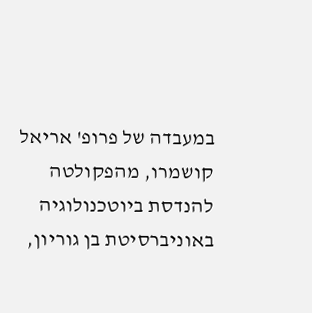במעבדה של פרופ' אריאל קושמרו, מהפקולטה להנדסת ביוטכנולוגיה באוניברסיטת בן גוריון,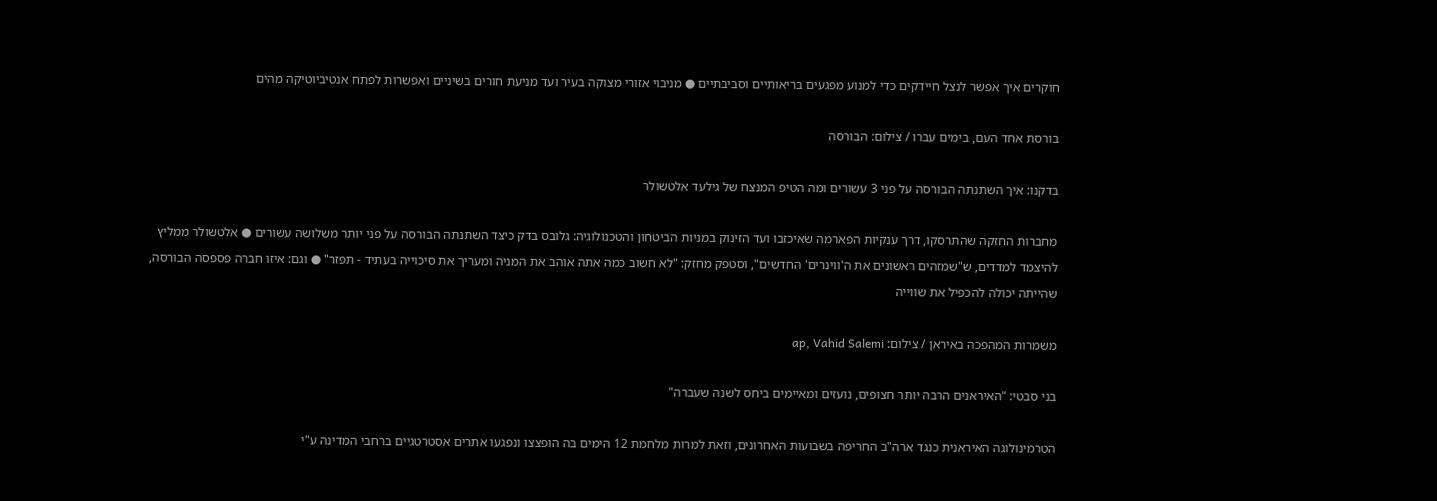חוקרים איך אפשר לנצל חיידקים כדי למנוע מפגעים בריאותיים וסביבתיים ● מניבוי אזורי מצוקה בעיר ועד מניעת חורים בשיניים ואפשרות לפתח אנטיביוטיקה מהים

בורסת אחד העם, בימים עברו / צילום: הבורסה

בדקנו: איך השתנתה הבורסה על פני 3 עשורים ומה הטיפ המנצח של גילעד אלטשולר

מחברות החזקה שהתרסקו, דרך ענקיות הפארמה שאיכזבו ועד הזינוק במניות הביטחון והטכנולוגיה: גלובס בדק כיצד השתנתה הבורסה על פני יותר משלושה עשורים ● אלטשולר ממליץ להיצמד למדדים, ש"שמזהים ראשונים את ה'ווינרים' החדשים", וסטפק מחזק: "לא חשוב כמה אתה אוהב את המניה ומעריך את סיכוייה בעתיד - תפזר" ● וגם: איזו חברה פספסה הבורסה, שהייתה יכולה להכפיל את שווייה

משמרות המהפכה באיראן / צילום: ap, Vahid Salemi

בני סבטי: "האיראנים הרבה יותר חצופים, נועזים ומאיימים ביחס לשנה שעברה"

הטרמינולוגה האיראנית כנגד ארה"ב החריפה בשבועות האחרונים, וזאת למרות מלחמת 12 הימים בה הופצצו ונפגעו אתרים אסטרטגיים ברחבי המדינה ע"י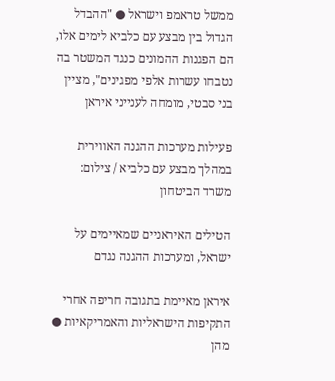ממשל טראמפ וישראל ● "ההבדל הגדול בין מבצע עם כלביא לימים אלו, הם הפגנות ההמונים כנגד המשטר בה נטבחו עשרות אלפי מפגינים", מציין בני סבטי, מומחה לענייני איראן

פעילות מערכות ההגנה האווירית במהלך מבצע עם כלביא / צילום: משרד הביטחון

הטילים האיראניים שמאיימים על ישראל, ומערכות ההגנה נגדם

איראן מאיימת בתגובה חריפה אחרי התקיפות הישראליות והאמריקאיות ● מהן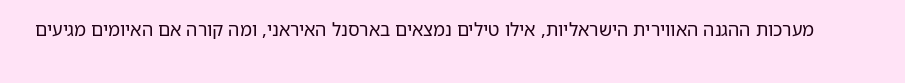מערכות ההגנה האווירית הישראליות, אילו טילים נמצאים בארסנל האיראני, ומה קורה אם האיומים מגיעים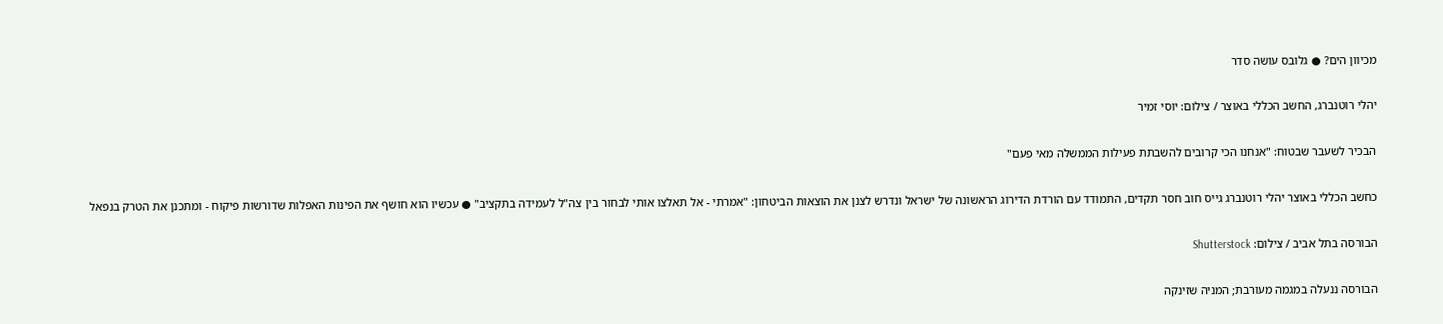מכיוון הים? ● גלובס עושה סדר

יהלי רוטנברג, החשב הכללי באוצר / צילום: יוסי זמיר

הבכיר לשעבר שבטוח: "אנחנו הכי קרובים להשבתת פעילות הממשלה מאי פעם"

כחשב הכללי באוצר יהלי רוטנברג גייס חוב חסר תקדים, התמודד עם הורדת הדירוג הראשונה של ישראל ונדרש לצנן את הוצאות הביטחון: "אמרתי - אל תאלצו אותי לבחור בין צה"ל לעמידה בתקציב" ● עכשיו הוא חושף את הפינות האפלות שדורשות פיקוח - ומתכנן את הטרק בנפאל

הבורסה בתל אביב / צילום: Shutterstock

הבורסה ננעלה במגמה מעורבת; המניה שזינקה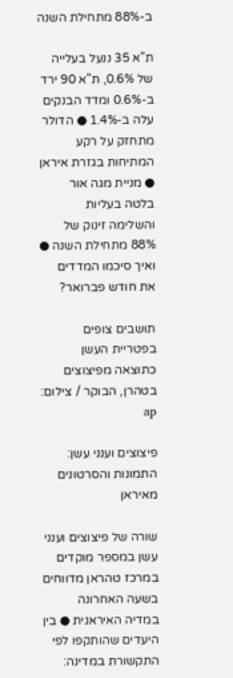ב-88% מתחילת השנה

ת"א 35 ננעל בעלייה של 0.6%, ת"א 90 ירד ב-0.6% ומדד הבנקים עלה ב-1.4% ● הדולר מתחזק על רקע המתיחות בגזרת איראן ● מניית מגה אור בלטה בעליות והשלימה זינוק של 88% מתחילת השנה ● ואיך סיכמו המדדים את חודש פברואר?

תושבים צופים בפטריית העשן כתוצאה מפיצוצים בטהרן, הבוקר / צילום: ap

פיצוצים וענני עשן: התמונות והסרטונים מאיראן

שורה של פיצוצים וענני עשן במספר מוקדים במרכז טהראן מדווחים בשעה האחרונה במדיה האיראנית ● בין היעדים שהותקפו לפי התקשורת במדינה: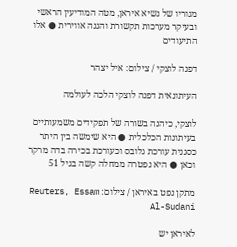מגוריו של נשיא איראן, מטה המודיעין הראשי ובעיקר מערכות תקשורת והגנה אווירית ● אלו התיעודים

דפנה לוצקי / צילום: איל יצהר

העיתונאית דפנה לוצקי הלכה לעולמה

לוצקי, כיהנה בשורה של תפקידים משמעותיים בעיתונות הכלכלית ● היא שימשה בין היתר כסגנית עורכת גלובס וכעורכת בכירה בדה מרקר וכאן ● היא נפטרה ממחלה קשה בגיל 51

מתקן נפט באיראן / צילום: Reuters, Essam Al-Sudani

לאיראן יש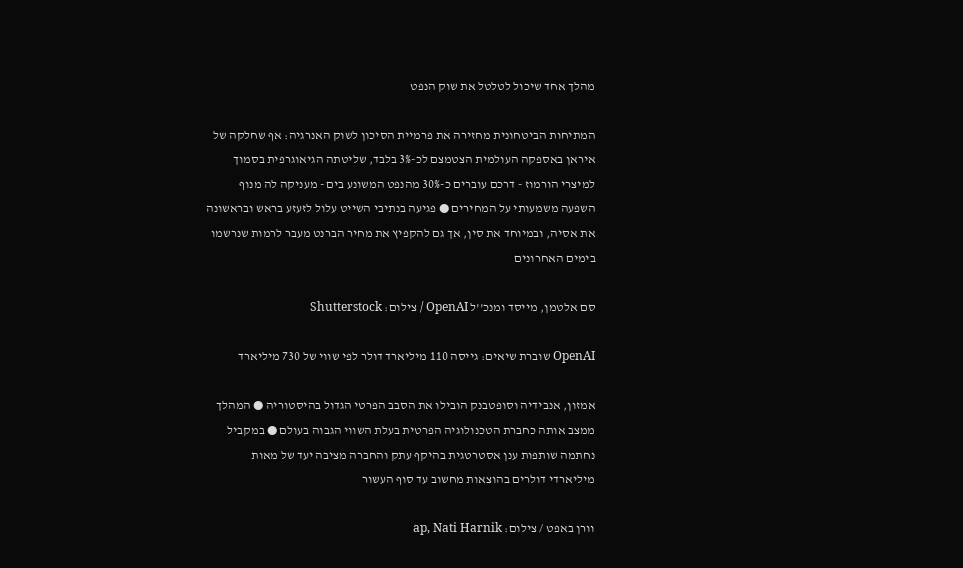מהלך אחד שיכול לטלטל את שוק הנפט

המתיחות הביטחונית מחזירה את פרמיית הסיכון לשוק האנרגיה: אף שחלקה של איראן באספקה העולמית הצטמצם לכ-3% בלבד, שליטתה הגיאוגרפית בסמוך למיצרי הורמוז - דרכם עוברים כ-30% מהנפט המשונע בים - מעניקה לה מנוף השפעה משמעותי על המחירים ● פגיעה בנתיבי השייט עלול לזעזע בראש ובראשונה את אסיה, ובמיוחד את סין, אך גם להקפיץ את מחיר הברנט מעבר לרמות שנרשמו בימים האחרונים

סם אלטמן, מייסד ומנכ''ל OpenAI / צילום: Shutterstock

OpenAI שוברת שיאים: גייסה 110 מיליארד דולר לפי שווי של 730 מיליארד

אמזון, אנבידיה וסופטבנק הובילו את הסבב הפרטי הגדול בהיסטוריה ● המהלך ממצב אותה כחברת הטכנולוגיה הפרטית בעלת השווי הגבוה בעולם ● במקביל נחתמה שותפות ענן אסטרטגית בהיקף עתק והחברה מציבה יעד של מאות מיליארדי דולרים בהוצאות מחשוב עד סוף העשור

וורן באפט / צילום: ap, Nati Harnik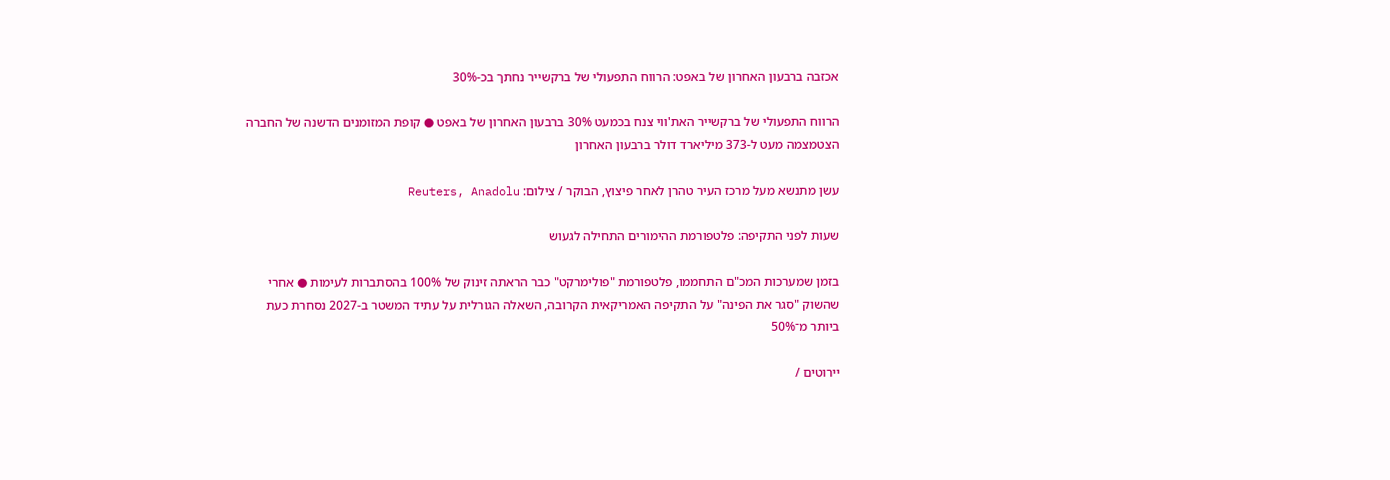אכזבה ברבעון האחרון של באפט: הרווח התפעולי של ברקשייר נחתך בכ-30%

הרווח התפעולי של ברקשייר האת'ווי צנח בכמעט 30% ברבעון האחרון של באפט ● קופת המזומנים הדשנה של החברה הצטמצמה מעט ל-373 מיליארד דולר ברבעון האחרון

עשן מתנשא מעל מרכז העיר טהרן לאחר פיצוץ, הבוקר / צילום: Reuters, Anadolu

שעות לפני התקיפה: פלטפורמת ההימורים התחילה לגעוש

בזמן שמערכות המכ"ם התחממו, פלטפורמת "פולימרקט" כבר הראתה זינוק של 100% בהסתברות לעימות ● אחרי שהשוק "סגר את הפינה" על התקיפה האמריקאית הקרובה, השאלה הגורלית על עתיד המשטר ב-2027 נסחרת כעת ביותר מ־50%

יירוטים /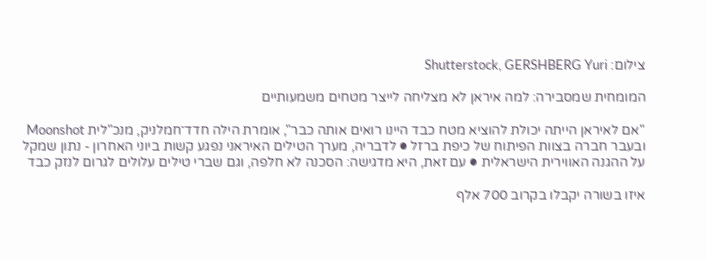צילום: Shutterstock, GERSHBERG Yuri

המומחית שמסבירה: למה איראן לא מצליחה לייצר מטחים משמעותיים

"אם לאיראן הייתה יכולת להוציא מטח כבד היינו רואים אותה כבר", אומרת הילה חדד־חמלניק, מנכ"לית Moonshot ובעבר חברה בצוות הפיתוח של כיפת ברזל ● לדבריה, מערך הטילים האיראני נפגע קשות ביוני האחרון - נתון שמקל על ההגנה האווירית הישראלית ● עם זאת, היא מדגישה: הסכנה לא חלפה, וגם שברי טילים עלולים לגרום לנזק כבד

איזו בשורה יקבלו בקרוב 700 אלף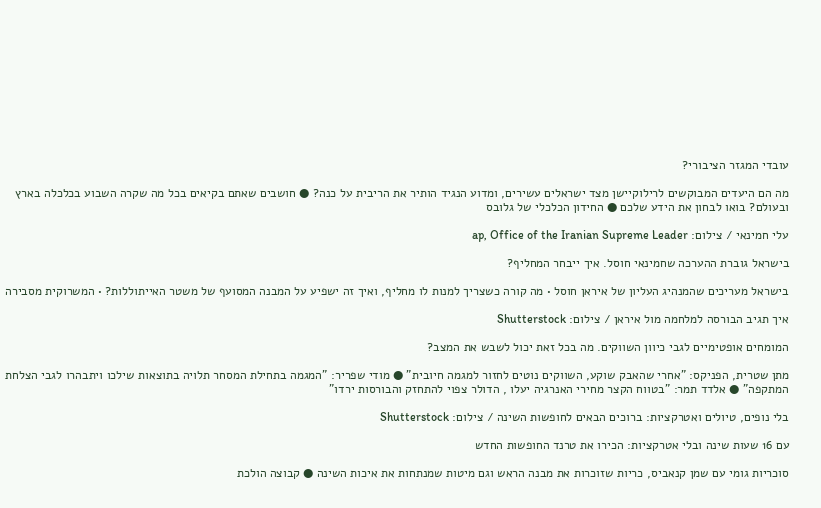עובדי המגזר הציבורי?

מה הם היעדים המבוקשים לרילוקיישן מצד ישראלים עשירים, ומדוע הנגיד הותיר את הריבית על כנה? ● חושבים שאתם בקיאים בכל מה שקרה השבוע בכלכלה בארץ ובעולם? בואו לבחון את הידע שלכם ● החידון הכלכלי של גלובס

עלי חמינאי / צילום: ap, Office of the Iranian Supreme Leader

בישראל גוברת ההערכה שחמינאי חוסל. איך ייבחר המחליף?

בישראל מעריכים שהמנהיג העליון של איראן חוסל • מה קורה כשצריך למנות לו מחליף, ואיך זה ישפיע על המבנה המסועף של משטר האייתוללות? • המשרוקית מסבירה

איך תגיב הבורסה למלחמה מול איראן / צילום: Shutterstock

המומחים אופטימיים לגבי כיוון השווקים. מה בכל זאת יכול לשבש את המצב?

מתן שטרית, הפניקס: "אחרי שהאבק שוקע, השווקים נוטים לחזור למגמה חיובית" ● מודי שפריר: "המגמה בתחילת המסחר תלויה בתוצאות שילכו ויתבהרו לגבי הצלחת המתקפה" ● אלדד תמר: "בטווח הקצר מחירי האנרגיה יעלו , הדולר צפוי להתחזק והבורסות ירדו"

בלי נופים, טיולים ואטרקציות: ברוכים הבאים לחופשות השינה / צילום: Shutterstock

עם 16 שעות שינה ובלי אטרקציות: הכירו את טרנד החופשות החדש

סוכריות גומי עם שמן קנאביס, כריות שזוכרות את מבנה הראש וגם מיטות שמנתחות את איכות השינה ● קבוצה הולכת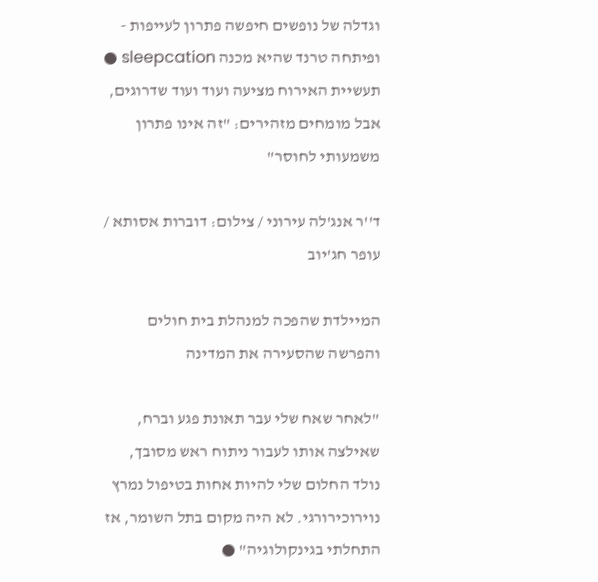וגדלה של נופשים חיפשה פתרון לעייפות - ופיתחה טרנד שהיא מכנה sleepcation ● תעשיית האירוח מציעה ועוד ועוד שדרוגים, אבל מומחים מזהירים: "זה אינו פתרון משמעותי לחוסר"

ד''ר אנג'לה עירוני / צילום: דוברות אסותא / עופר חג'יוב

המיילדת שהפכה למנהלת בית חולים והפרשה שהסעירה את המדינה

"לאחר שאח שלי עבר תאונת פגע וברח, שאילצה אותו לעבור ניתוח ראש מסובך, נולד החלום שלי להיות אחות בטיפול נמרץ נוירוכירורגי. לא היה מקום בתל השומר, אז התחלתי בגינקולוגיה" ●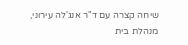שיחה קצרה עם ד"ר אנג'לה עירוני, מנהלת בית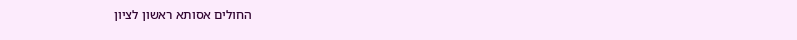החולים אסותא ראשון לציון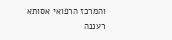והמרכז הרפואי אסותא רעננה